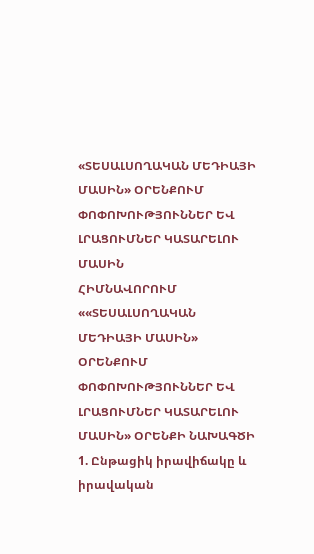«ՏԵՍԱԼՍՈՂԱԿԱՆ ՄԵԴԻԱՅԻ ՄԱՍԻՆ» ՕՐԵՆՔՈՒՄ ՓՈՓՈԽՈՒԹՅՈՒՆՆԵՐ ԵՎ ԼՐԱՑՈՒՄՆԵՐ ԿԱՏԱՐԵԼՈՒ ՄԱՍԻՆ
ՀԻՄՆԱՎՈՐՈՒՄ
««ՏԵՍԱԼՍՈՂԱԿԱՆ ՄԵԴԻԱՅԻ ՄԱՍԻՆ» ՕՐԵՆՔՈՒՄ ՓՈՓՈԽՈՒԹՅՈՒՆՆԵՐ ԵՎ ԼՐԱՑՈՒՄՆԵՐ ԿԱՏԱՐԵԼՈՒ ՄԱՍԻՆ» ՕՐԵՆՔԻ ՆԱԽԱԳԾԻ
1. Ընթացիկ իրավիճակը և իրավական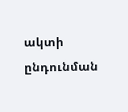ակտի ընդունման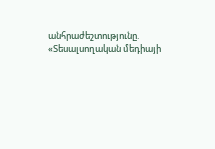անհրաժեշտությունը.
«Տեսալսողական մեդիայի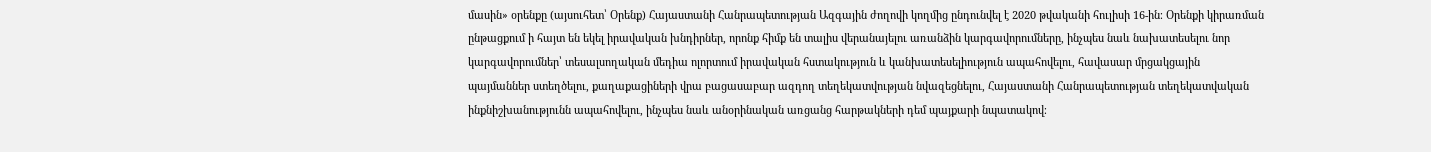մասին» օրենքը (այսուհետ՝ Օրենք) Հայաստանի Հանրապետության Ազգային ժողովի կողմից ընդունվել է 2020 թվականի հուլիսի 16-ին։ Օրենքի կիրառման ընթացքում ի հայտ են եկել իրավական խնդիրներ, որոնք հիմք են տալիս վերանայելու առանձին կարգավորումները, ինչպես նաև նախատեսելու նոր կարգավորումներ՝ տեսալսողական մեդիա ոլորտում իրավական հստակություն և կանխատեսելիություն ապահովելու, հավասար մրցակցային պայմաններ ստեղծելու, քաղաքացիների վրա բացասաբար ազդող տեղեկատվության նվազեցնելու, Հայաստանի Հանրապետության տեղեկատվական ինքնիշխանությունն ապահովելու, ինչպես նաև անօրինական առցանց հարթակների դեմ պայքարի նպատակով։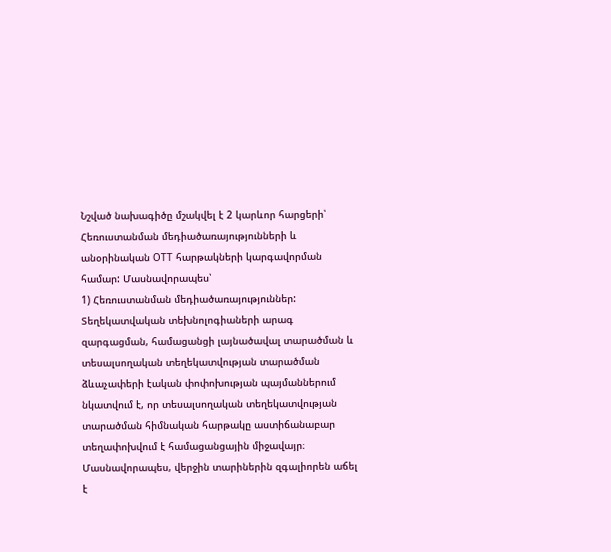Նշված նախագիծը մշակվել է 2 կարևոր հարցերի՝ Հեռուստանման մեդիածառայությունների և անօրինական ОТТ հարթակների կարգավորման համար: Մասնավորապես՝
1) Հեռուստանման մեդիածառայություններ: Տեղեկատվական տեխնոլոգիաների արագ զարգացման, համացանցի լայնածավալ տարածման և տեսալսողական տեղեկատվության տարածման ձևաչափերի էական փոփոխության պայմաններում նկատվում է, որ տեսալսողական տեղեկատվության տարածման հիմնական հարթակը աստիճանաբար տեղափոխվում է համացանցային միջավայր։ Մասնավորապես, վերջին տարիներին զգալիորեն աճել է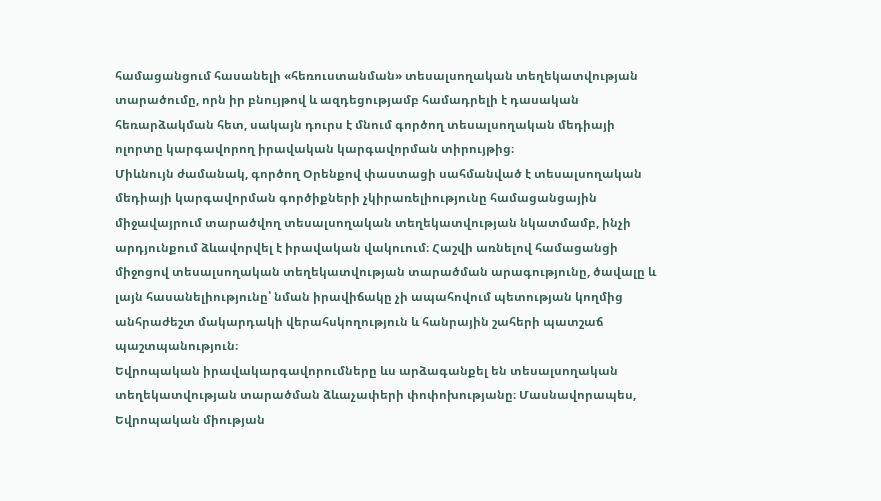համացանցում հասանելի «հեռուստանման» տեսալսողական տեղեկատվության տարածումը, որն իր բնույթով և ազդեցությամբ համադրելի է դասական հեռարձակման հետ, սակայն դուրս է մնում գործող տեսալսողական մեդիայի ոլորտը կարգավորող իրավական կարգավորման տիրույթից։
Միևնույն ժամանակ, գործող Օրենքով փաստացի սահմանված է տեսալսողական մեդիայի կարգավորման գործիքների չկիրառելիությունը համացանցային միջավայրում տարածվող տեսալսողական տեղեկատվության նկատմամբ, ինչի արդյունքում ձևավորվել է իրավական վակուում։ Հաշվի առնելով համացանցի միջոցով տեսալսողական տեղեկատվության տարածման արագությունը, ծավալը և լայն հասանելիությունը՝ նման իրավիճակը չի ապահովում պետության կողմից անհրաժեշտ մակարդակի վերահսկողություն և հանրային շահերի պատշաճ պաշտպանություն։
Եվրոպական իրավակարգավորումները ևս արձագանքել են տեսալսողական տեղեկատվության տարածման ձևաչափերի փոփոխությանը։ Մասնավորապես, Եվրոպական միության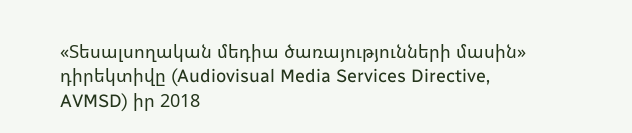«Տեսալսողական մեդիա ծառայությունների մասին» դիրեկտիվը (Audiovisual Media Services Directive, AVMSD) իր 2018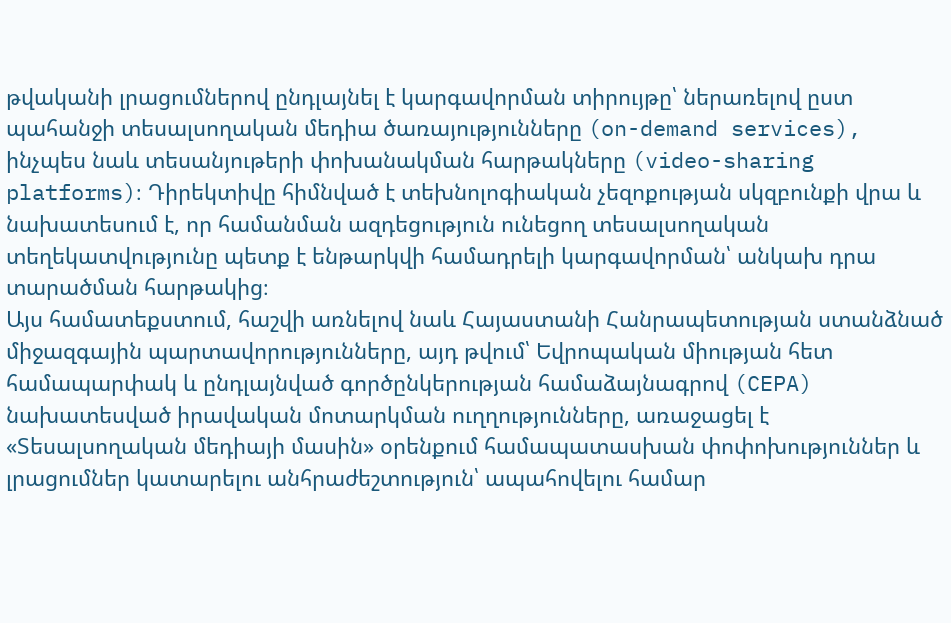թվականի լրացումներով ընդլայնել է կարգավորման տիրույթը՝ ներառելով ըստ պահանջի տեսալսողական մեդիա ծառայությունները (on-demand services), ինչպես նաև տեսանյութերի փոխանակման հարթակները (video-sharing platforms)։ Դիրեկտիվը հիմնված է տեխնոլոգիական չեզոքության սկզբունքի վրա և նախատեսում է, որ համանման ազդեցություն ունեցող տեսալսողական տեղեկատվությունը պետք է ենթարկվի համադրելի կարգավորման՝ անկախ դրա տարածման հարթակից։
Այս համատեքստում, հաշվի առնելով նաև Հայաստանի Հանրապետության ստանձնած միջազգային պարտավորությունները, այդ թվում՝ Եվրոպական միության հետ համապարփակ և ընդլայնված գործընկերության համաձայնագրով (CEPA) նախատեսված իրավական մոտարկման ուղղությունները, առաջացել է «Տեսալսողական մեդիայի մասին» օրենքում համապատասխան փոփոխություններ և լրացումներ կատարելու անհրաժեշտություն՝ ապահովելու համար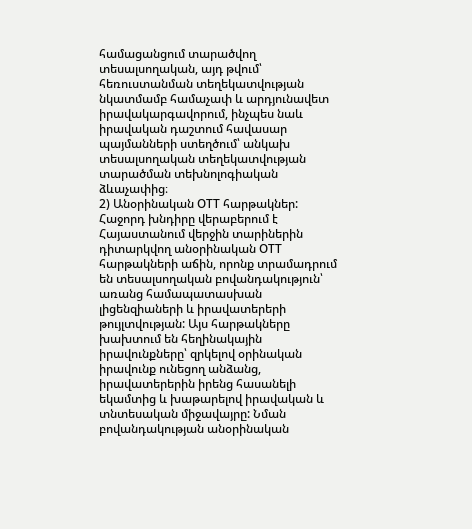համացանցում տարածվող տեսալսողական, այդ թվում՝ հեռուստանման տեղեկատվության նկատմամբ համաչափ և արդյունավետ իրավակարգավորում, ինչպես նաև իրավական դաշտում հավասար պայմանների ստեղծում՝ անկախ տեսալսողական տեղեկատվության տարածման տեխնոլոգիական ձևաչափից։
2) Անօրինական ОТТ հարթակներ: Հաջորդ խնդիրը վերաբերում է Հայաստանում վերջին տարիներին դիտարկվող անօրինական ОТТ հարթակների աճին, որոնք տրամադրում են տեսալսողական բովանդակություն՝ առանց համապատասխան լիցենզիաների և իրավատերերի թույլտվության: Այս հարթակները խախտում են հեղինակային իրավունքները՝ զրկելով օրինական իրավունք ունեցող անձանց, իրավատերերին իրենց հասանելի եկամտից և խաթարելով իրավական և տնտեսական միջավայրը: Նման բովանդակության անօրինական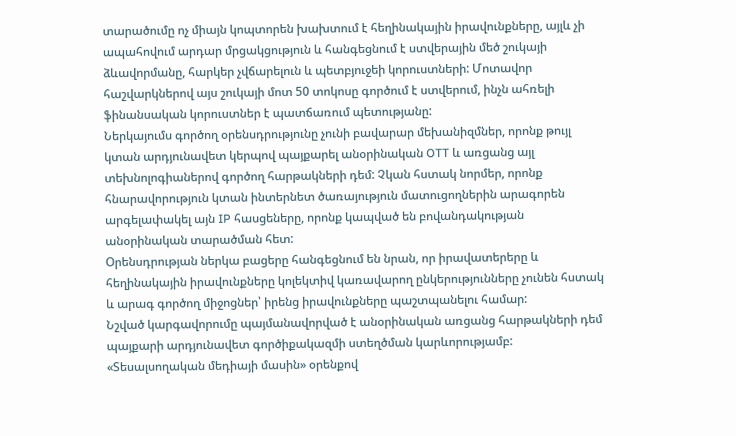տարածումը ոչ միայն կոպտորեն խախտում է հեղինակային իրավունքները, այլև չի ապահովում արդար մրցակցություն և հանգեցնում է ստվերային մեծ շուկայի ձևավորմանը, հարկեր չվճարելուն և պետբյուջեի կորուստների: Մոտավոր հաշվարկներով այս շուկայի մոտ 50 տոկոսը գործում է ստվերում, ինչն ահռելի ֆինանսական կորուստներ է պատճառում պետությանը:
Ներկայումս գործող օրենսդրությունը չունի բավարար մեխանիզմներ, որոնք թույլ կտան արդյունավետ կերպով պայքարել անօրինական OTT և առցանց այլ տեխնոլոգիաներով գործող հարթակների դեմ: Չկան հստակ նորմեր, որոնք հնարավորություն կտան ինտերնետ ծառայություն մատուցողներին արագորեն արգելափակել այն IP հասցեները, որոնք կապված են բովանդակության անօրինական տարածման հետ:
Օրենսդրության ներկա բացերը հանգեցնում են նրան, որ իրավատերերը և հեղինակային իրավունքները կոլեկտիվ կառավարող ընկերությունները չունեն հստակ և արագ գործող միջոցներ՝ իրենց իրավունքները պաշտպանելու համար:
Նշված կարգավորումը պայմանավորված է անօրինական առցանց հարթակների դեմ պայքարի արդյունավետ գործիքակազմի ստեղծման կարևորությամբ:
«Տեսալսողական մեդիայի մասին» օրենքով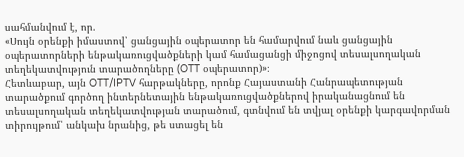սահմանվում է, որ.
«Սույն օրենքի իմաստով՝ ցանցային օպերատոր են համարվում նաև ցանցային օպերատորների ենթակառուցվածքների կամ համացանցի միջոցով տեսալսողական տեղեկատվություն տարածողները (OTT օպերատոր)»։
Հետևաբար, այն OTT/IPTV հարթակները, որոնք Հայաստանի Հանրապետության տարածքում գործող ինտերնետային ենթակառուցվածքներով իրականացնում են տեսալսողական տեղեկատվության տարածում, գտնվում են տվյալ օրենքի կարգավորման տիրույթում՝ անկախ նրանից, թե ստացել են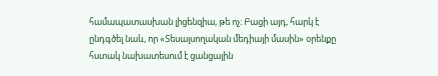համապատասխան լիցենզիա, թե ոչ։ Բացի այդ, հարկ է ընդգծել նաև, որ «Տեսալսողական մեդիայի մասին» օրենքը հստակ նախատեսում է ցանցային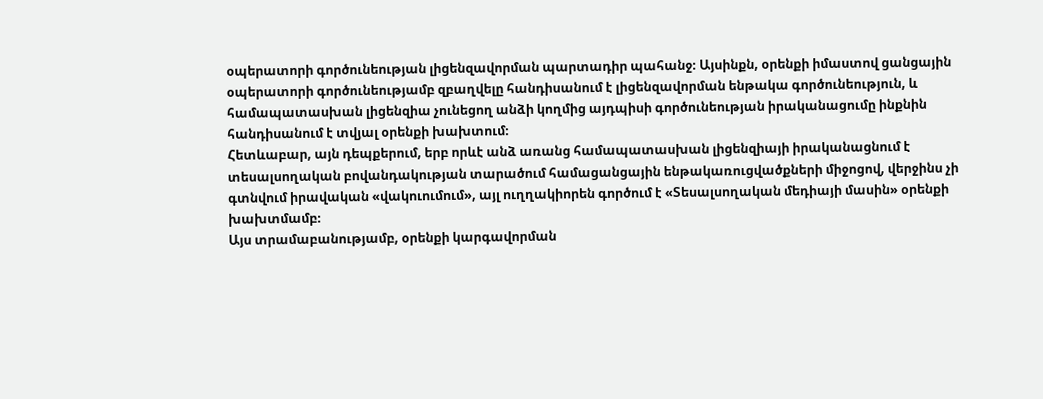օպերատորի գործունեության լիցենզավորման պարտադիր պահանջ։ Այսինքն, օրենքի իմաստով ցանցային օպերատորի գործունեությամբ զբաղվելը հանդիսանում է լիցենզավորման ենթակա գործունեություն, և համապատասխան լիցենզիա չունեցող անձի կողմից այդպիսի գործունեության իրականացումը ինքնին հանդիսանում է տվյալ օրենքի խախտում։
Հետևաբար, այն դեպքերում, երբ որևէ անձ առանց համապատասխան լիցենզիայի իրականացնում է տեսալսողական բովանդակության տարածում համացանցային ենթակառուցվածքների միջոցով, վերջինս չի գտնվում իրավական «վակուումում», այլ ուղղակիորեն գործում է «Տեսալսողական մեդիայի մասին» օրենքի խախտմամբ։
Այս տրամաբանությամբ, օրենքի կարգավորման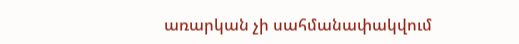առարկան չի սահմանափակվում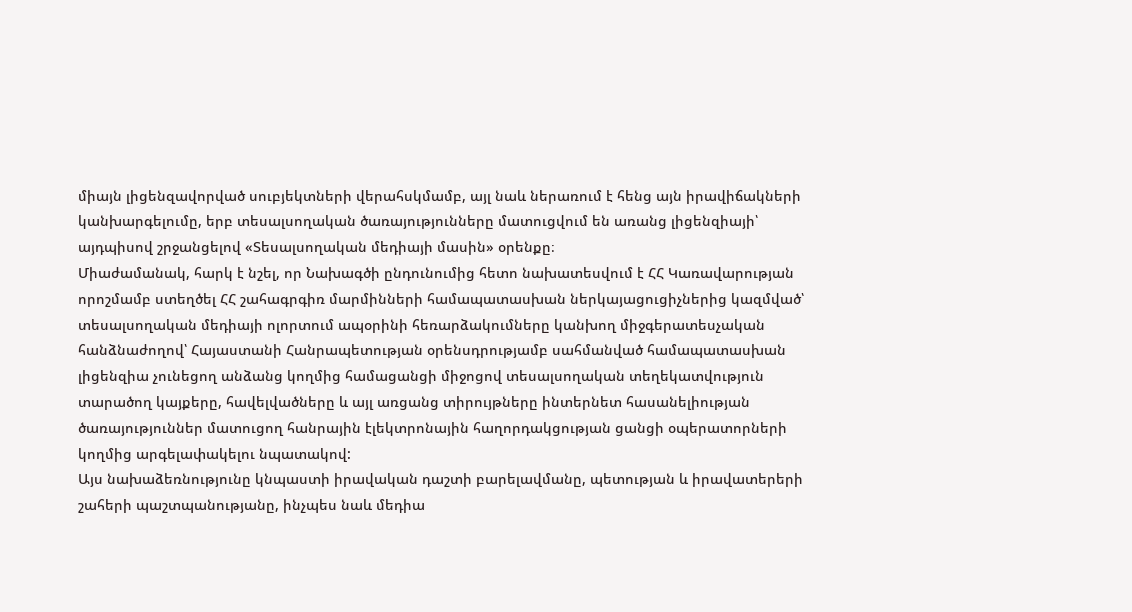միայն լիցենզավորված սուբյեկտների վերահսկմամբ, այլ նաև ներառում է հենց այն իրավիճակների կանխարգելումը, երբ տեսալսողական ծառայությունները մատուցվում են առանց լիցենզիայի՝ այդպիսով շրջանցելով «Տեսալսողական մեդիայի մասին» օրենքը։
Միաժամանակ, հարկ է նշել, որ Նախագծի ընդունումից հետո նախատեսվում է ՀՀ Կառավարության որոշմամբ ստեղծել ՀՀ շահագրգիռ մարմինների համապատասխան ներկայացուցիչներից կազմված՝ տեսալսողական մեդիայի ոլորտում ապօրինի հեռարձակումները կանխող միջգերատեսչական հանձնաժողով՝ Հայաստանի Հանրապետության օրենսդրությամբ սահմանված համապատասխան լիցենզիա չունեցող անձանց կողմից համացանցի միջոցով տեսալսողական տեղեկատվություն տարածող կայքերը, հավելվածները և այլ առցանց տիրույթները ինտերնետ հասանելիության ծառայություններ մատուցող հանրային էլեկտրոնային հաղորդակցության ցանցի օպերատորների կողմից արգելափակելու նպատակով:
Այս նախաձեռնությունը կնպաստի իրավական դաշտի բարելավմանը, պետության և իրավատերերի շահերի պաշտպանությանը, ինչպես նաև մեդիա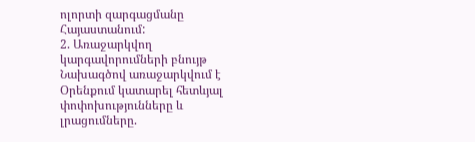ոլորտի զարգացմանը Հայաստանում:
2. Առաջարկվող կարգավորումների բնույթ
Նախագծով առաջարկվում է Օրենքում կատարել հետևյալ փոփոխությունները և լրացումները.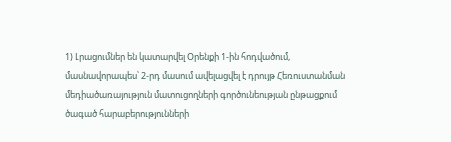1) Լրացումներ են կատարվել Օրենքի 1-ին հոդվածում, մասնավորապես՝ 2-րդ մասում ավելացվել է դրույթ Հեռուստանման մեդիածառայություն մատուցողների գործունեության ընթացքում ծագած հարաբերությունների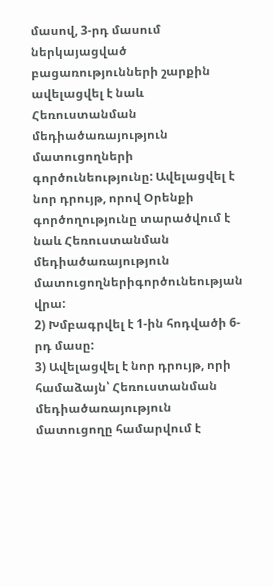մասով, 3-րդ մասում ներկայացված բացառությունների շարքին ավելացվել է նաև Հեռուստանման մեդիածառայություն մատուցողների գործունեությունը: Ավելացվել է նոր դրույթ, որով Օրենքի գործողությունը տարածվում է նաև Հեռուստանման մեդիածառայություն մատուցողներիգործունեության վրա:
2) Խմբագրվել է 1-ին հոդվածի 6-րդ մասը:
3) Ավելացվել է նոր դրույթ, որի համաձայն՝ Հեռուստանման մեդիածառայություն մատուցողը համարվում է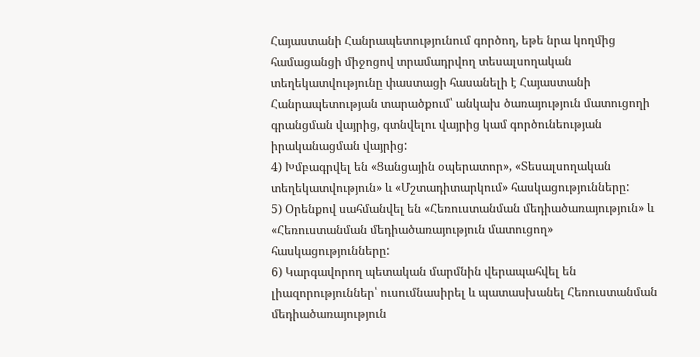Հայաստանի Հանրապետությունում գործող, եթե նրա կողմից համացանցի միջոցով տրամադրվող տեսալսողական տեղեկատվությունը փաստացի հասանելի է Հայաստանի Հանրապետության տարածքում՝ անկախ ծառայություն մատուցողի գրանցման վայրից, գտնվելու վայրից կամ գործունեության իրականացման վայրից:
4) Խմբագրվել են «Ցանցային օպերատոր», «Տեսալսողական տեղեկատվություն» և «Մշտադիտարկում» հասկացությունները:
5) Օրենքով սահմանվել են «Հեռուստանման մեդիածառայություն» և «Հեռուստանման մեդիածառայություն մատուցող» հասկացությունները:
6) Կարգավորող պետական մարմնին վերապահվել են լիազորություններ՝ ուսումնասիրել և պատասխանել Հեռուստանման մեդիածառայություն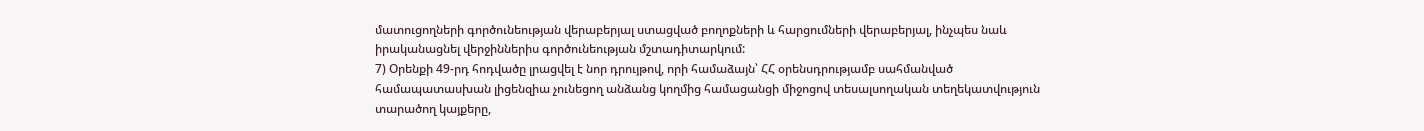մատուցողների գործունեության վերաբերյալ ստացված բողոքների և հարցումների վերաբերյալ, ինչպես նաև իրականացնել վերջիններիս գործունեության մշտադիտարկում:
7) Օրենքի 49-րդ հոդվածը լրացվել է նոր դրույթով, որի համաձայն՝ ՀՀ օրենսդրությամբ սահմանված համապատասխան լիցենզիա չունեցող անձանց կողմից համացանցի միջոցով տեսալսողական տեղեկատվություն տարածող կայքերը,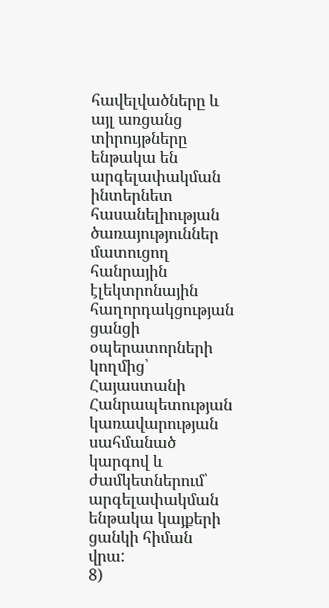հավելվածները և այլ առցանց տիրույթները ենթակա են արգելափակման ինտերնետ հասանելիության ծառայություններ մատուցող հանրային էլեկտրոնային հաղորդակցության ցանցի օպերատորների կողմից՝ Հայաստանի Հանրապետության կառավարության սահմանած կարգով և ժամկետներում՝ արգելափակման ենթակա կայքերի ցանկի հիման վրա:
8)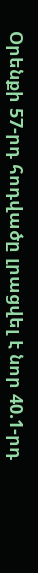Օրենքի 57-րդ հոդվածը լրացվել է նոր 40.1-րդ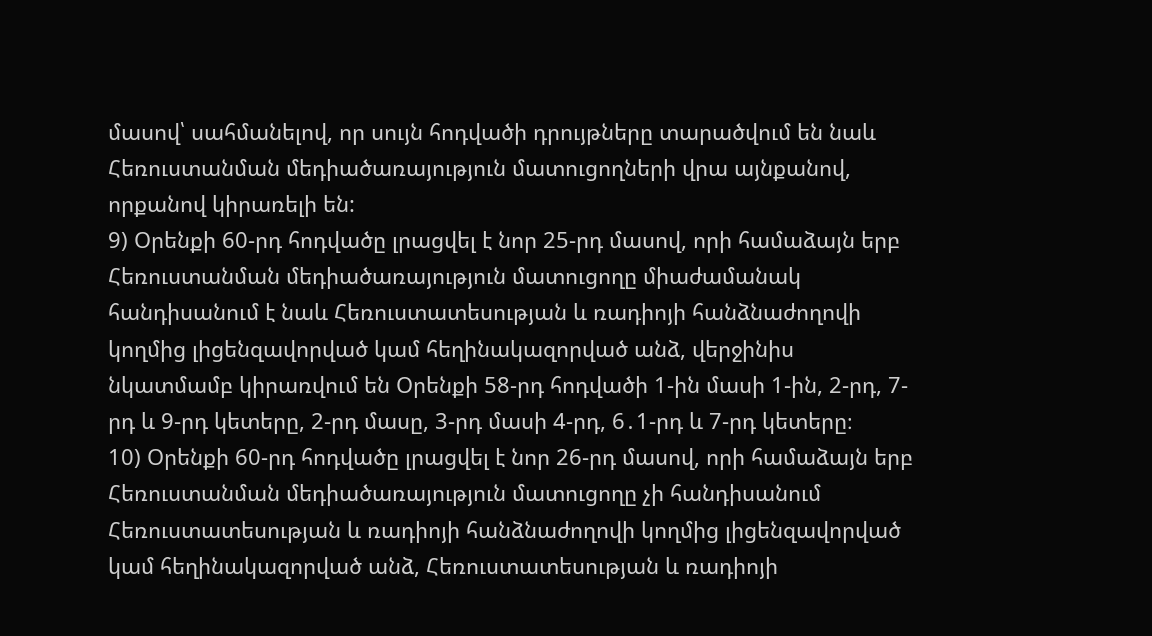մասով՝ սահմանելով, որ սույն հոդվածի դրույթները տարածվում են նաև Հեռուստանման մեդիածառայություն մատուցողների վրա այնքանով, որքանով կիրառելի են:
9) Օրենքի 60-րդ հոդվածը լրացվել է նոր 25-րդ մասով, որի համաձայն երբ Հեռուստանման մեդիածառայություն մատուցողը միաժամանակ հանդիսանում է նաև Հեռուստատեսության և ռադիոյի հանձնաժողովի կողմից լիցենզավորված կամ հեղինակազորված անձ, վերջինիս նկատմամբ կիրառվում են Օրենքի 58-րդ հոդվածի 1-ին մասի 1-ին, 2-րդ, 7-րդ և 9-րդ կետերը, 2-րդ մասը, 3-րդ մասի 4-րդ, 6․1-րդ և 7-րդ կետերը։
10) Օրենքի 60-րդ հոդվածը լրացվել է նոր 26-րդ մասով, որի համաձայն երբ Հեռուստանման մեդիածառայություն մատուցողը չի հանդիսանում Հեռուստատեսության և ռադիոյի հանձնաժողովի կողմից լիցենզավորված կամ հեղինակազորված անձ, Հեռուստատեսության և ռադիոյի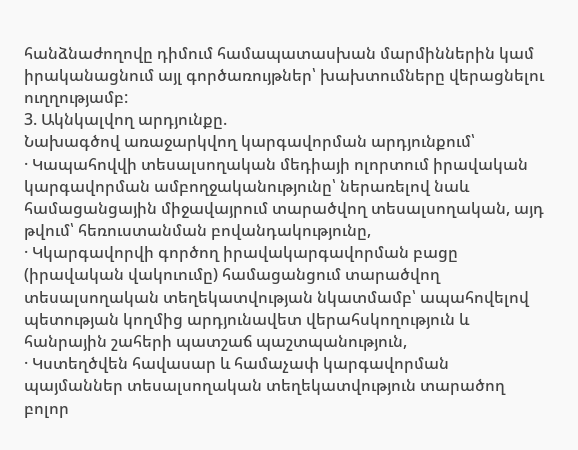հանձնաժողովը դիմում համապատասխան մարմիններին կամ իրականացնում այլ գործառույթներ՝ խախտումները վերացնելու ուղղությամբ:
3. Ակնկալվող արդյունքը.
Նախագծով առաջարկվող կարգավորման արդյունքում՝
· Կապահովվի տեսալսողական մեդիայի ոլորտում իրավական կարգավորման ամբողջականությունը՝ ներառելով նաև համացանցային միջավայրում տարածվող տեսալսողական, այդ թվում՝ հեռուստանման բովանդակությունը,
· Կկարգավորվի գործող իրավակարգավորման բացը (իրավական վակուումը) համացանցում տարածվող տեսալսողական տեղեկատվության նկատմամբ՝ ապահովելով պետության կողմից արդյունավետ վերահսկողություն և հանրային շահերի պատշաճ պաշտպանություն,
· Կստեղծվեն հավասար և համաչափ կարգավորման պայմաններ տեսալսողական տեղեկատվություն տարածող բոլոր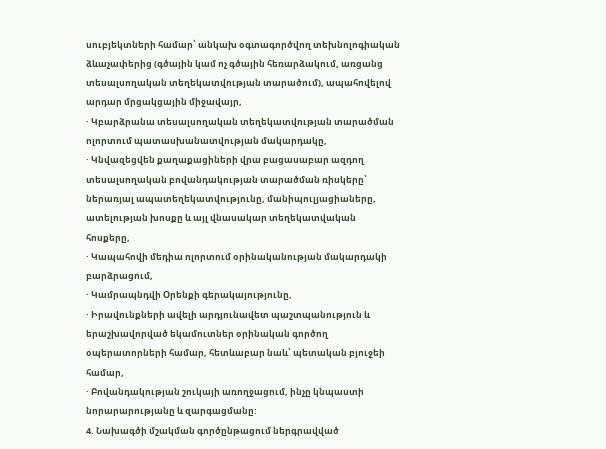սուբյեկտների համար՝ անկախ օգտագործվող տեխնոլոգիական ձևաչափերից (գծային կամ ոչ գծային հեռարձակում, առցանց տեսալսողական տեղեկատվության տարածում), ապահովելով արդար մրցակցային միջավայր,
· Կբարձրանա տեսալսողական տեղեկատվության տարածման ոլորտում պատասխանատվության մակարդակը,
· Կնվազեցվեն քաղաքացիների վրա բացասաբար ազդող տեսալսողական բովանդակության տարածման ռիսկերը՝ ներառյալ ապատեղեկատվությունը, մանիպուլյացիաները, ատելության խոսքը և այլ վնասակար տեղեկատվական հոսքերը,
· Կապահովի մեդիա ոլորտում օրինականության մակարդակի բարձրացում,
· Կամրապնդվի Օրենքի գերակայությունը,
· Իրավունքների ավելի արդյունավետ պաշտպանություն և երաշխավորված եկամուտներ օրինական գործող օպերատորների համար, հետևաբար նաև՝ պետական բյուջեի համար,
· Բովանդակության շուկայի առողջացում, ինչը կնպաստի նորարարությանը և զարգացմանը:
4. Նախագծի մշակման գործընթացում ներգրավված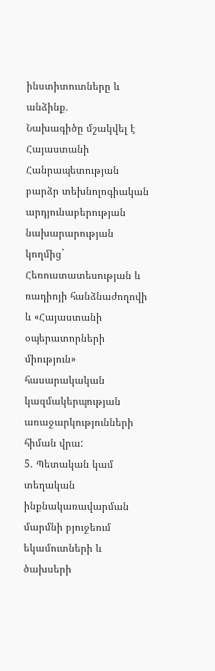ինստիտուտները և անձինք.
Նախագիծը մշակվել է Հայաստանի Հանրապետության բարձր տեխնոլոգիական արդյունաբերության նախարարության կողմից` Հեռուստատեսության և ռադիոյի հանձնաժողովի և «Հայաստանի օպերատորների միություն» հասարակական կազմակերպության առաջարկությունների հիման վրա:
5. Պետական կամ տեղական ինքնակառավարման մարմնի բյուջեում եկամուտների և ծախսերի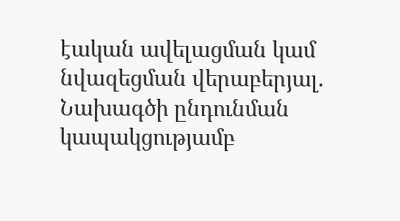էական ավելացման կամ նվազեցման վերաբերյալ.
Նախագծի ընդունման կապակցությամբ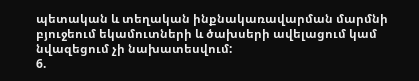պետական և տեղական ինքնակառավարման մարմնի բյուջեում եկամուտների և ծախսերի ավելացում կամ նվազեցում չի նախատեսվում:
6.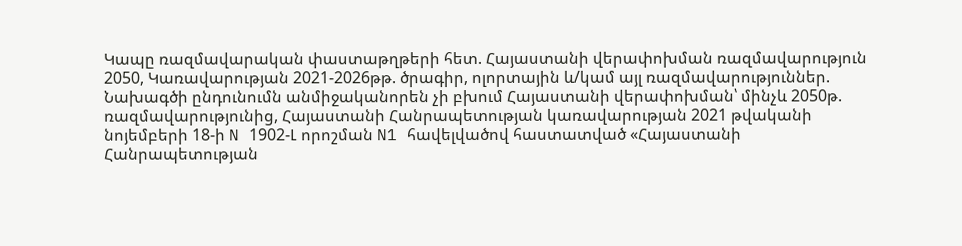Կապը ռազմավարական փաստաթղթերի հետ. Հայաստանի վերափոխման ռազմավարություն 2050, Կառավարության 2021-2026թթ. ծրագիր, ոլորտային և/կամ այլ ռազմավարություններ.
Նախագծի ընդունումն անմիջականորեն չի բխում Հայաստանի վերափոխման՝ մինչև 2050թ. ռազմավարությունից, Հայաստանի Հանրապետության կառավարության 2021 թվականի նոյեմբերի 18-ի N 1902-Լ որոշման N1 հավելվածով հաստատված «Հայաստանի Հանրապետության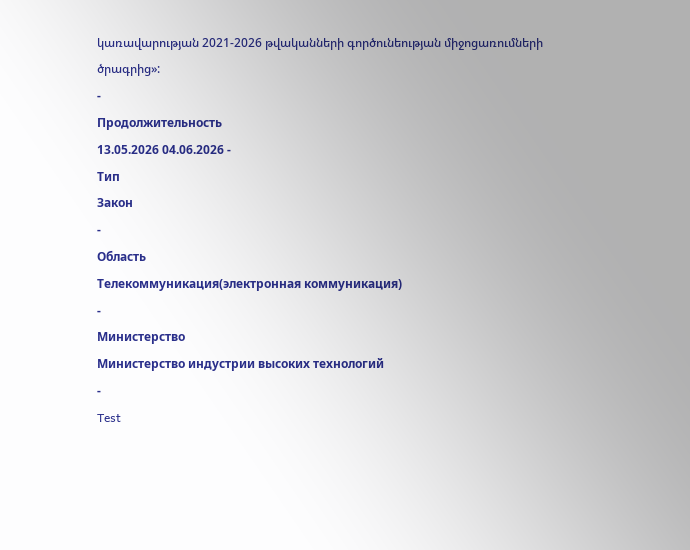կառավարության 2021-2026 թվականների գործունեության միջոցառումների ծրագրից»:
-
Продолжительность
13.05.2026 04.06.2026 -
Тип
Закон
-
Область
Телекоммуникация(электронная коммуникация)
-
Министерство
Министерство индустрии высоких технологий
-
Test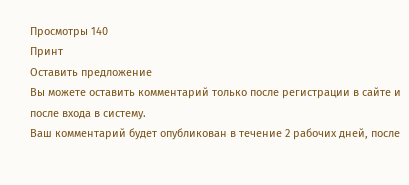Просмотры 140
Принт
Оставить предложение
Вы можете оставить комментарий только после регистрации в сайте и после входа в систему.
Ваш комментарий будет опубликован в течение 2 рабочих дней, после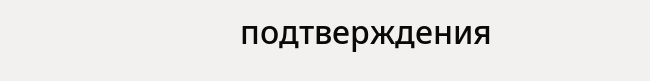подтверждения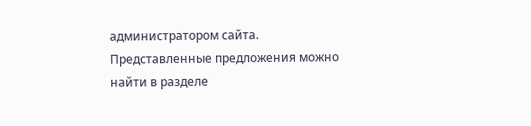администратором сайта.
Представленные предложения можно найти в разделе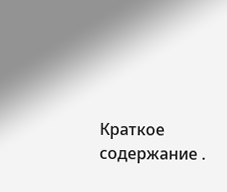Краткое содержание .